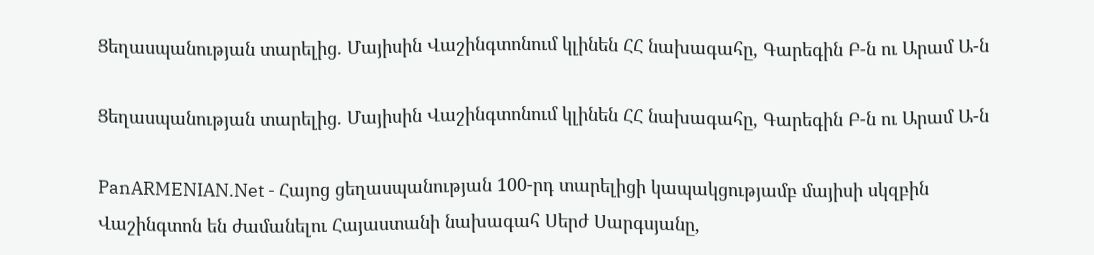Ցեղասպանության տարելից. Մայիսին Վաշինգտոնում կլինեն ՀՀ նախագահը, Գարեգին Բ-ն ու Արամ Ա-ն

Ցեղասպանության տարելից. Մայիսին Վաշինգտոնում կլինեն ՀՀ նախագահը, Գարեգին Բ-ն ու Արամ Ա-ն

PanARMENIAN.Net - Հայոց ցեղասպանության 100-րդ տարելիցի կապակցությամբ մայիսի սկզբին Վաշինգտոն են ժամանելու Հայաստանի նախագահ Սերժ Սարգսյանը,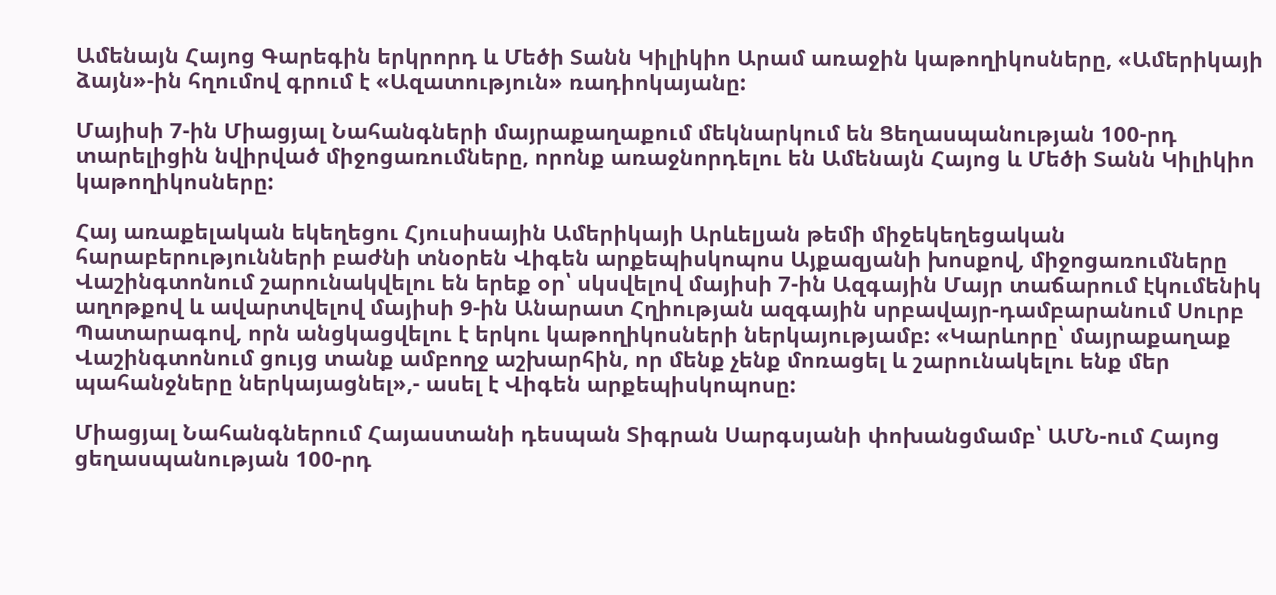Ամենայն Հայոց Գարեգին երկրորդ և Մեծի Տանն Կիլիկիո Արամ առաջին կաթողիկոսները, «Ամերիկայի ձայն»-ին հղումով գրում է «Ազատություն» ռադիոկայանը:

Մայիսի 7-ին Միացյալ Նահանգների մայրաքաղաքում մեկնարկում են Ցեղասպանության 100-րդ տարելիցին նվիրված միջոցառումները, որոնք առաջնորդելու են Ամենայն Հայոց և Մեծի Տանն Կիլիկիո կաթողիկոսները:

Հայ առաքելական եկեղեցու Հյուսիսային Ամերիկայի Արևելյան թեմի միջեկեղեցական հարաբերությունների բաժնի տնօրեն Վիգեն արքեպիսկոպոս Այքազյանի խոսքով, միջոցառումները Վաշինգտոնում շարունակվելու են երեք օր՝ սկսվելով մայիսի 7-ին Ազգային Մայր տաճարում էկումենիկ աղոթքով և ավարտվելով մայիսի 9-ին Անարատ Հղիության ազգային սրբավայր-դամբարանում Սուրբ Պատարագով, որն անցկացվելու է երկու կաթողիկոսների ներկայությամբ: «Կարևորը՝ մայրաքաղաք Վաշինգտոնում ցույց տանք ամբողջ աշխարհին, որ մենք չենք մոռացել և շարունակելու ենք մեր պահանջները ներկայացնել»,- ասել է Վիգեն արքեպիսկոպոսը:

Միացյալ Նահանգներում Հայաստանի դեսպան Տիգրան Սարգսյանի փոխանցմամբ՝ ԱՄՆ-ում Հայոց ցեղասպանության 100-րդ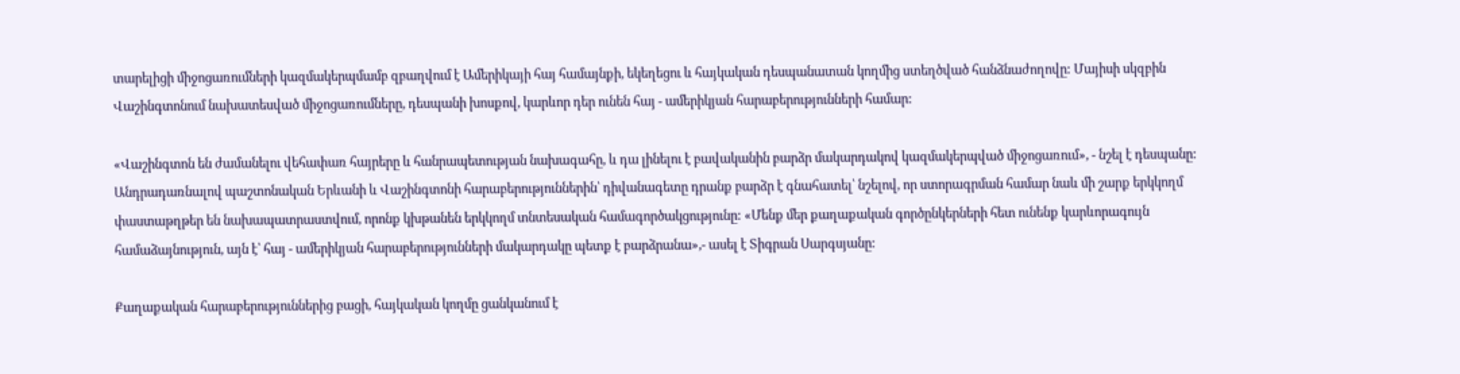տարելիցի միջոցառումների կազմակերպմամբ զբաղվում է Ամերիկայի հայ համայնքի, եկեղեցու և հայկական դեսպանատան կողմից ստեղծված հանձնաժողովը: Մայիսի սկզբին Վաշինգտոնում նախատեսված միջոցառումները, դեսպանի խոսքով, կարևոր դեր ունեն հայ - ամերիկյան հարաբերությունների համար:

«Վաշինգտոն են ժամանելու վեհափառ հայրերը և հանրապետության նախագահը, և դա լինելու է բավականին բարձր մակարդակով կազմակերպված միջոցառում», - նշել է դեսպանը: Անդրադառնալով պաշտոնական Երևանի և Վաշինգտոնի հարաբերություններին՝ դիվանագետը դրանք բարձր է գնահատել՝ նշելով, որ ստորագրման համար նաև մի շարք երկկողմ փաստաթղթեր են նախապատրաստվում, որոնք կխթանեն երկկողմ տնտեսական համագործակցությունը: «Մենք մեր քաղաքական գործընկերների հետ ունենք կարևորագույն համաձայնություն, այն է՝ հայ - ամերիկյան հարաբերությունների մակարդակը պետք է բարձրանա»,- ասել է Տիգրան Սարգսյանը:

Քաղաքական հարաբերություններից բացի, հայկական կողմը ցանկանում է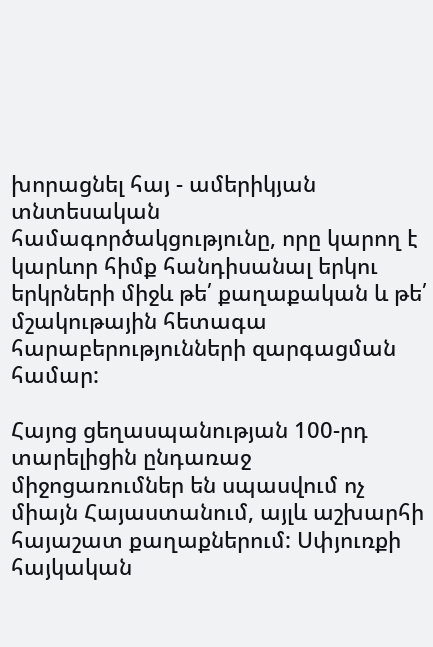խորացնել հայ - ամերիկյան տնտեսական համագործակցությունը, որը կարող է կարևոր հիմք հանդիսանալ երկու երկրների միջև թե՛ քաղաքական և թե՛ մշակութային հետագա հարաբերությունների զարգացման համար:

Հայոց ցեղասպանության 100-րդ տարելիցին ընդառաջ միջոցառումներ են սպասվում ոչ միայն Հայաստանում, այլև աշխարհի հայաշատ քաղաքներում: Սփյուռքի հայկական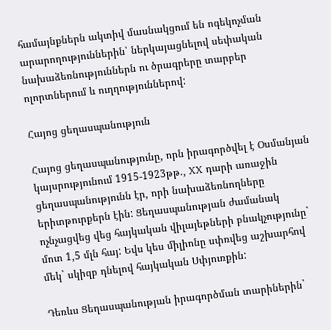համայնքներն ակտիվ մասնակցում են ոգեկոչման արարողություններին՝ ներկայացնելով սեփական նախաձեռնություններն ու ծրագրերը տարբեր ոլորտներում և ուղղություններով:

Հայոց ցեղասպանություն

Հայոց ցեղասպանությունը, որն իրագործվել է Օսմանյան կայսրությունում 1915-1923թթ., XX դարի առաջին ցեղասպանությունն էր, որի նախաձեռնողները երիտթուրքերն էին: Ցեղասպանության ժամանակ ոչնչացվեց վեց հայկական վիլայեթների բնակչությունը` մոտ 1,5 մլն հայ: Եվս կես միլիոնը սփռվեց աշխարհով մեկ` սկիզբ դնելով հայկական Սփյուռքին:

Դեռևս Ցեղասպանության իրագործման տարիներին`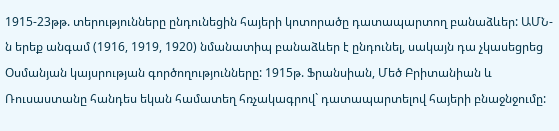1915-23թթ. տերությունները ընդունեցին հայերի կոտորածը դատապարտող բանաձևեր: ԱՄՆ-ն երեք անգամ (1916, 1919, 1920) նմանատիպ բանաձևեր է ընդունել, սակայն դա չկասեցրեց Օսմանյան կայսրության գործողությունները: 1915թ. Ֆրանսիան, Մեծ Բրիտանիան և Ռուսաստանը հանդես եկան համատեղ հռչակագրով` դատապարտելով հայերի բնաջնջումը: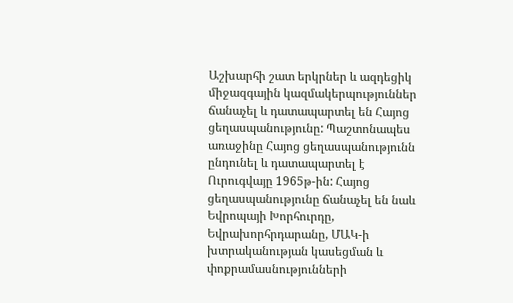Աշխարհի շատ երկրներ և ազդեցիկ միջազգային կազմակերպություններ ճանաչել և դատապարտել են Հայոց ցեղասպանությունը: Պաշտոնապես առաջինը Հայոց ցեղասպանությունն ընդունել և դատապարտել է Ուրուգվայը 1965թ-ին: Հայոց ցեղասպանությունը ճանաչել են նաև Եվրոպայի Խորհուրդը, Եվրախորհրդարանը, ՄԱԿ-ի խտրականության կասեցման և փոքրամասնությունների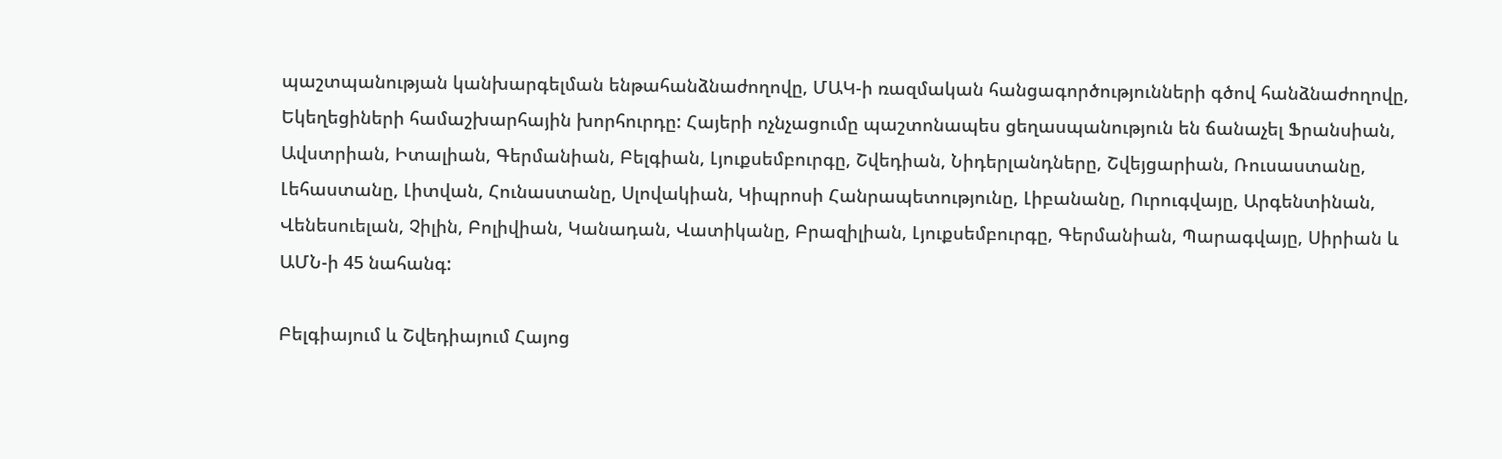պաշտպանության կանխարգելման ենթահանձնաժողովը, ՄԱԿ-ի ռազմական հանցագործությունների գծով հանձնաժողովը, Եկեղեցիների համաշխարհային խորհուրդը: Հայերի ոչնչացումը պաշտոնապես ցեղասպանություն են ճանաչել Ֆրանսիան, Ավստրիան, Իտալիան, Գերմանիան, Բելգիան, Լյուքսեմբուրգը, Շվեդիան, Նիդերլանդները, Շվեյցարիան, Ռուսաստանը, Լեհաստանը, Լիտվան, Հունաստանը, Սլովակիան, Կիպրոսի Հանրապետությունը, Լիբանանը, Ուրուգվայը, Արգենտինան, Վենեսուելան, Չիլին, Բոլիվիան, Կանադան, Վատիկանը, Բրազիլիան, Լյուքսեմբուրգը, Գերմանիան, Պարագվայը, Սիրիան և ԱՄՆ-ի 45 նահանգ:

Բելգիայում և Շվեդիայում Հայոց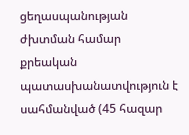ցեղասպանության ժխտման համար քրեական պատասխանատվություն է սահմանված (45 հազար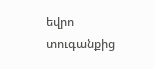եվրո տուգանքից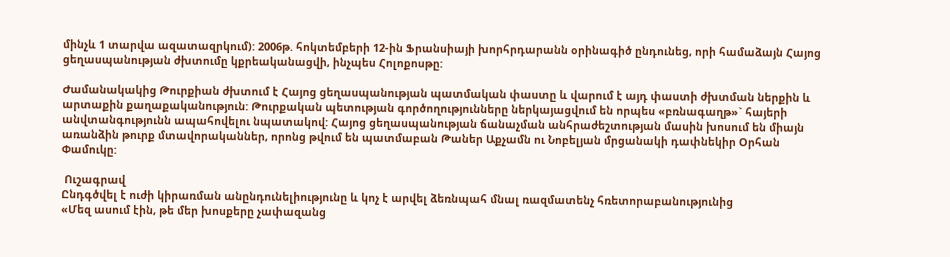մինչև 1 տարվա ազատազրկում): 2006թ. հոկտեմբերի 12-ին Ֆրանսիայի խորհրդարանն օրինագիծ ընդունեց, որի համաձայն Հայոց ցեղասպանության ժխտումը կքրեականացվի, ինչպես Հոլոքոսթը:

Ժամանակակից Թուրքիան ժխտում է Հայոց ցեղասպանության պատմական փաստը և վարում է այդ փաստի ժխտման ներքին և արտաքին քաղաքականություն: Թուրքական պետության գործողությունները ներկայացվում են որպես «բռնագաղթ»` հայերի անվտանգությունն ապահովելու նպատակով: Հայոց ցեղասպանության ճանաչման անհրաժեշտության մասին խոսում են միայն առանձին թուրք մտավորականներ, որոնց թվում են պատմաբան Թաներ Աքչամն ու Նոբելյան մրցանակի դափնեկիր Օրհան Փամուկը:

 Ուշագրավ
Ընդգծվել է ուժի կիրառման անընդունելիությունը և կոչ է արվել ձեռնպահ մնալ ռազմատենչ հռետորաբանությունից
«Մեզ ասում էին, թե մեր խոսքերը չափազանց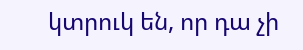կտրուկ են, որ դա չի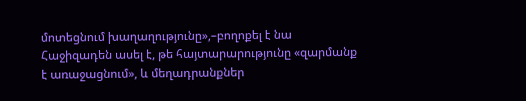մոտեցնում խաղաղությունը»,–բողոքել է նա
Հաջիզադեն ասել է, թե հայտարարությունը «զարմանք է առաջացնում», և մեղադրանքներ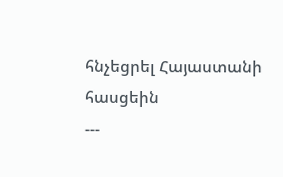հնչեցրել Հայաստանի հասցեին
---